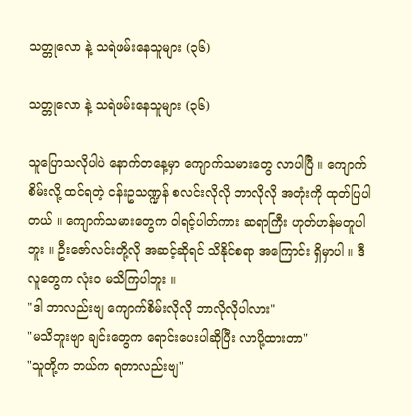သတ္တုလော နဲ့ သရဲဖမ်းနေသူများ (၃၆)

သတ္တုလော နဲ့ သရဲဖမ်းနေသူများ (၃၆)

သူပြောသလိုပါပဲ နောက်တနေ့မှာ ကျောက်သမားတွေ လာပါပြီ ။ ကျောက်စိမ်းလို့ ထင်ရတဲ့ ငန်းဥသဏ္ဍန် စလင်းလိုလို ဘာလိုလို အတုံးကို ထုတ်ပြပါတယ် ။ ကျောက်သမားတွေက ဝါရင့်ပါတ်ကား ဆရာကြီး ဟုတ်ဟန်မတူပါဘူး ။ ဦးဇော်လင်းတို့လို အဆင့်ဆိုရင် သိနိုင်စရာ အကြောင်း ရှိမှာပါ ။ ဒီလူတွေက လုံးဝ မသိကြပါဘူး ။
"ဒါ ဘာလည်းဗျ ကျောက်စိမ်းလိုလို ဘာလိုလိုပါလား"
"မသိဘူးဗျာ ချင်းတွေက ရောင်းပေးပါဆိုပြီး လာပို့ထားတာ"
"သူတို့က ဘယ်က ရတာလည်းဗျ"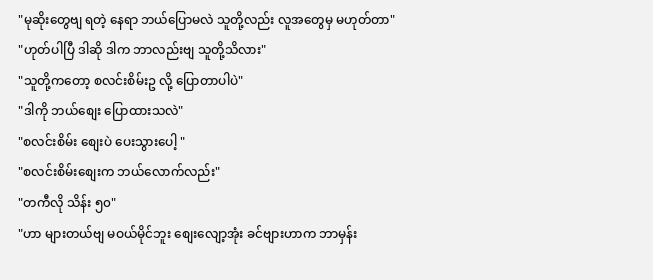"မုဆိုးတွေဗျ ရတဲ့ နေရာ ဘယ်ပြောမလဲ သူတို့လည်း လူအတွေမှ မဟုတ်တာ"
"ဟုတ်ပါပြီ ဒါဆို ဒါက ဘာလည်းဗျ သူတို့သိလား"
"သူတို့ကတော့ စလင်းစိမ်းဥ လို့ ပြောတာပါပဲ"
"ဒါကို ဘယ်စျေး ပြောထားသလဲ"
"စလင်းစိမ်း စျေးပဲ ပေးသွားပေါ့ "
"စလင်းစိမ်းစျေးက ဘယ်လောက်လည်း"
"တကီလို သိန်း ၅၀"
"ဟာ များတယ်ဗျ မဝယ်မိုင်ဘူး စျေးလျော့အုံး ခင်ဗျားဟာက ဘာမှန်း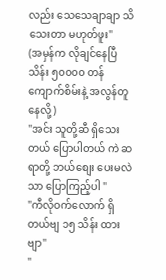လည်း သေသေချာချာ သိသေးတာ မဟုတ်ဖူး"
(အမှန်က လိုချင်နေပြီ သိန်း ၅၀၀၀၀ တန် ကျောက်စိမ်းနဲ့ အလွန်တူနေလို့)
"အင်း သူတို့ဆီ ရှိသေးတယ် ပြောပါတယ် ကဲ ဆရာတို့ ဘယ်စျေး ပေးမလဲသာ ပြောကြည့်ပါ "
"ကီလိုဝက်လောက် ရှိတယ်ဗျ ၁၅ သိန်း ထားဗျာ"
"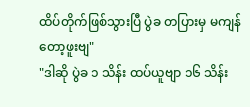ထိပ်တိုက်ဖြစ်သွားပြီ ပွဲခ တပြားမှ မကျန်တော့ဖူးဗျ"
"ဒါဆို ပွဲခ ၁ သိန်း ထပ်ယူဗျာ ၁၆ သိန်း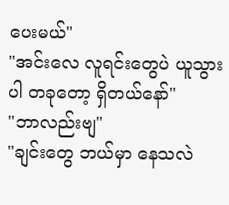ပေးမယ်"
"အင်းလေ လူရင်းတွေပဲ ယူသွားပါ တခုတော့ ရှိတယ်နော်"
"ဘာလည်းဗျ"
"ချင်းတွေ ဘယ်မှာ နေသလဲ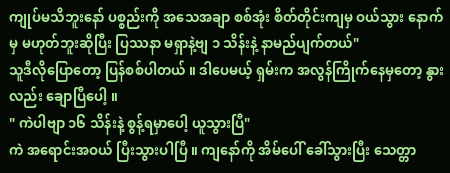ကျုပ်မသိဘူးနော် ပစ္စည်းကို အသေအချာ စစ်အုံး စိတ်တိုင်းကျမှ ဝယ်သွား နောက်မှ မဟုတ်ဘူးဆိုပြီး ပြဿနာ မရှာနဲ့ဗျ ၁ သိန်းနဲ့ နာမည်ပျက်တယ်"
သူဒီလိုပြောတော့ ပြန်စစ်ပါတယ် ။ ဒါပေမယ့် ရှမ်းက အလွန်ကြိုက်နေမှတော့ နွားလည်း ချောပြီပေါ့ ။
" ကဲပါဗျာ ၁၆ သိန်းနဲ့ စွန့်ရမှာပေါ့ ယူသွားပြီ"
ကဲ အရောင်းအဝယ် ပြီးသွားပါပြီ ။ ကျနော်ကို အိမ်ပေါ် ခေါ်သွားပြီး သေတ္တာ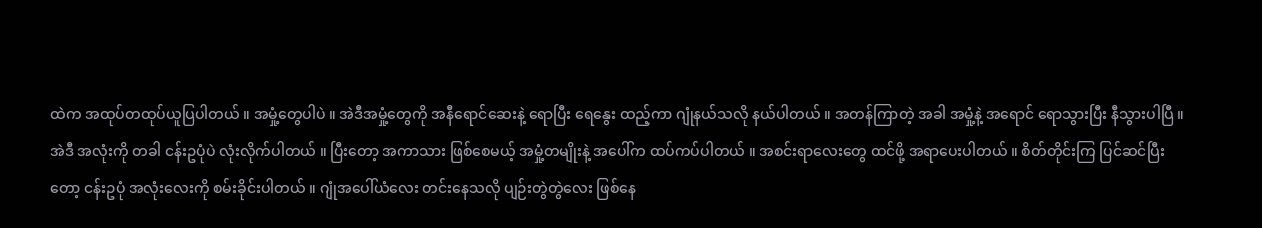ထဲက အထုပ်တထုပ်ယူပြပါတယ် ။ အမှုံ့တွေပါပဲ ။ အဲဒီအမှုံ့တွေကို အနီရောင်ဆေးနဲ့ ရောပြီး ရေနွေး ထည့်ကာ ဂျုံနယ်သလို နယ်ပါတယ် ။ အတန်ကြာတဲ့ အခါ အမှုံ့နဲ့ အရောင် ရောသွားပြီး နီသွားပါပြီ ။
အဲဒီ အလုံးကို တခါ ငန်းဥပုံပဲ လုံးလိုက်ပါတယ် ။ ပြီးတော့ အကာသား ဖြစ်စေမယ့် အမှုံ့တမျိုးနဲ့ အပေါ်က ထပ်ကပ်ပါတယ် ။ အစင်းရာလေးတွေ ထင်ဖို့ အရာပေးပါတယ် ။ စိတ်တိုင်းကြ ပြင်ဆင်ပြီးတော့ ငန်းဥပုံ အလုံးလေးကို စမ်းခိုင်းပါတယ် ။ ဂျုံအပေါ်ယံလေး တင်းနေသလို ပျဉ်းတွဲတွဲလေး ဖြစ်နေ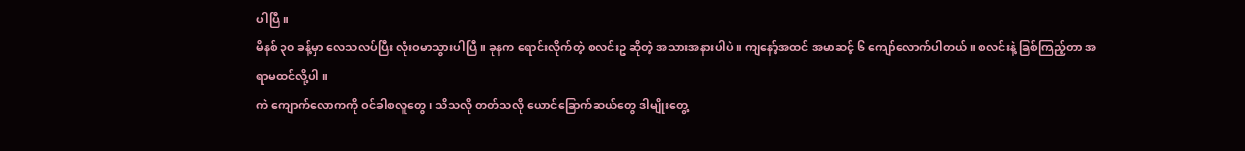ပါပြီ ။
မိနစ် ၃၀ ခန့်မှာ လေသလပ်ပြီး လုံးဝမာသွားပါပြီ ။ ခုနက ရောင်းလိုက်တဲ့ စလင်းဥ ဆိုတဲ့ အသားအနားပါပဲ ။ ကျနော့်အထင် အမာဆင့် ၆ ကျော်လောက်ပါတယ် ။ စလင်းနဲ့ ခြစ်ကြည့်တာ အရာမထင်လို့ပါ ။
ကဲ ကျောက်လောကကို ဝင်ခါစလူတွေ ၊ သိသလို တတ်သလို ယောင်ခြောက်ဆယ်တွေ ဒါမျိုးတွေ့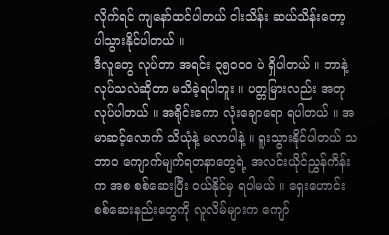လိုက်ရင် ကျနော်ထင်ပါတယ် ငါးသိန်း ဆယ်သိန်းတော့ ပါသွားနိုင်ပါတယ် ။
ဒီလူတွေ လုပ်တာ အရင်း ၃၅၀၀၀ ပဲ ရှိပါတယ် ။ ဘာနဲ့ လုပ်သလဲဆိုတာ မသိခဲ့ရပါဘူး ။ ပတ္တမြားလည်း အတုလုပ်ပါတယ် ။ အရိုင်းကော လုံးချောရော ရပါတယ် ။ အမာဆင့်လောက် သိယုံနဲ့ မလာပါနဲ့ ။ ရူးသွားနိုင်ပါတယ် သဘာဝ ကျောက်မျက်ရတနာတွေရဲ့ အလင်းယိုင်ညွှန်ကိန်းက အစ စစ်ဆေးပြီး ဝယ်နိုင်မှ ရပါမယ် ။ ရှေးဟောင်း စစ်ဆေးနည်းတွေကို လူလိမ်များက ကျော်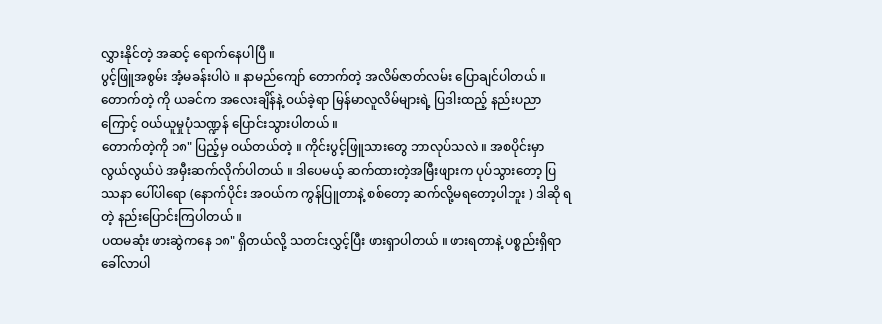လွှားနိုင်တဲ့ အဆင့် ရောက်နေပါပြီ ။
ပွင့်ဖြူအစွမ်း အံ့မခန်းပါပဲ ။ နာမည်ကျော် တောက်တဲ့ အလိမ်ဇာတ်လမ်း ပြောချင်ပါတယ် ။ တောက်တဲ့ ကို ယခင်က အလေးချိန်နဲ့ ဝယ်ခဲ့ရာ မြန်မာလူလိမ်များရဲ့ ပြဒါးထည့် နည်းပညာကြောင့် ဝယ်ယူမှုပုံသဏ္ဍန် ပြောင်းသွားပါတယ် ။
တောက်တဲ့ကို ၁၈" ပြည့်မှ ဝယ်တယ်တဲ့ ။ ကိုင်းပွင့်ဖြူသားတွေ ဘာလုပ်သလဲ ။ အစပိုင်းမှာ လွယ်လွယ်ပဲ အမှီးဆက်လိုက်ပါတယ် ။ ဒါပေမယ့် ဆက်ထားတဲ့အမြီးဖျားက ပုပ်သွားတော့ ပြဿနာ ပေါ်ပါရော (နောက်ပိုင်း အဝယ်က ကွန်ပြူတာနဲ့ စစ်တော့ ဆက်လို့မရတော့ပါဘူး ) ဒါဆို ရတဲ့ နည်းပြောင်းကြပါတယ် ။
ပထမဆုံး ဖားဆွဲကနေ ၁၈" ရှိတယ်လို့ သတင်းလွှင့်ပြီး ဖားရှာပါတယ် ။ ဖားရတာနဲ့ ပစ္စည်းရှိရာ ခေါ်လာပါ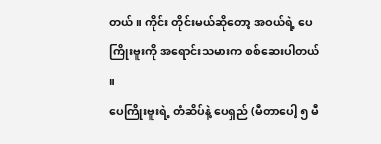တယ် ။ ကိုင်း တိုင်းမယ်ဆိုတော့ အဝယ်ရဲ့ ပေကြိုးဗူးကို အရောင်းသမားက စစ်ဆေးပါတယ် ။
ပေကြိုးဗူးရဲ့ တံဆိပ်နဲ့ ပေရှည် (မီတာပေါ့ ၅ မီ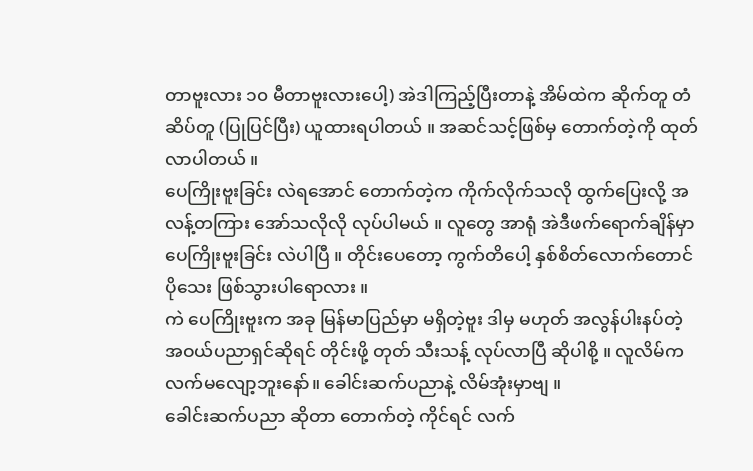တာဗူးလား ၁၀ မီတာဗူးလားပေါ့) အဲဒါကြည့်ပြီးတာနဲ့ အိမ်ထဲက ဆိုက်တူ တံဆိပ်တူ (ပြုပြင်ပြီး) ယူထားရပါတယ် ။ အဆင်သင့်ဖြစ်မှ တောက်တဲ့ကို ထုတ်လာပါတယ် ။
ပေကြိုးဗူးခြင်း လဲရအောင် တောက်တဲ့က ကိုက်လိုက်သလို ထွက်ပြေးလို့ အလန့်တကြား အော်သလိုလို လုပ်ပါမယ် ။ လူတွေ အာရုံ အဲဒီဖက်ရောက်ချိန်မှာ ပေကြိုးဗူးခြင်း လဲပါပြီ ။ တိုင်းပေတော့ ကွက်တိပေါ့ နှစ်စိတ်လောက်တောင် ပိုသေး ဖြစ်သွားပါရောလား ။
ကဲ ပေကြိုးဗူးက အခု မြန်မာပြည်မှာ မရှိတဲ့ဗူး ဒါမှ မဟုတ် အလွန်ပါးနပ်တဲ့ အဝယ်ပညာရှင်ဆိုရင် တိုင်းဖို့ တုတ် သီးသန့် လုပ်လာပြီ ဆိုပါစို့ ။ လူလိမ်က လက်မလျော့ဘူးနော်။ ခေါင်းဆက်ပညာနဲ့ လိမ်အုံးမှာဗျ ။
ခေါင်းဆက်ပညာ ဆိုတာ တောက်တဲ့ ကိုင်ရင် လက်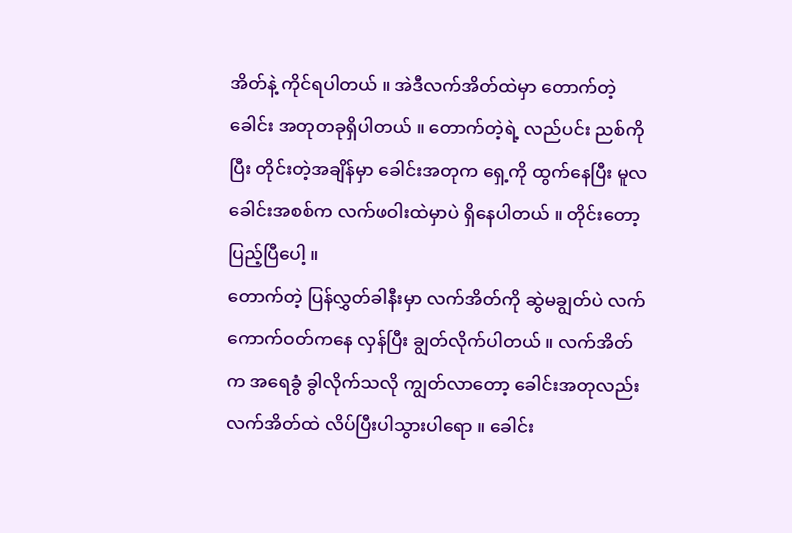အိတ်နဲ့ ကိုင်ရပါတယ် ။ အဲဒီလက်အိတ်ထဲမှာ တောက်တဲ့ ခေါင်း အတုတခုရှိပါတယ် ။ တောက်တဲ့ရဲ့ လည်ပင်း ညစ်ကိုပြီး တိုင်းတဲ့အချိန်မှာ ခေါင်းအတုက ရှေ့ကို ထွက်နေပြီး မူလခေါင်းအစစ်က လက်ဖဝါးထဲမှာပဲ ရှိနေပါတယ် ။ တိုင်းတော့ ပြည့်ပြီပေါ့ ။
တောက်တဲ့ ပြန်လွှတ်ခါနီးမှာ လက်အိတ်ကို ဆွဲမချွတ်ပဲ လက်ကောက်ဝတ်ကနေ လှန်ပြီး ချွတ်လိုက်ပါတယ် ။ လက်အိတ်က အရေခွံ ခွါလိုက်သလို ကျွတ်လာတော့ ခေါင်းအတုလည်း လက်အိတ်ထဲ လိပ်ပြီးပါသွားပါရော ။ ခေါင်း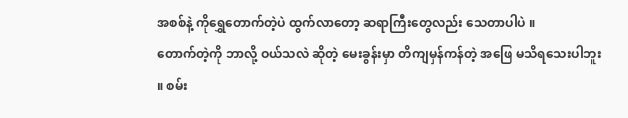အစစ်နဲ့ ကိုရွှေတောက်တဲ့ပဲ ထွက်လာတော့ ဆရာကြီးတွေလည်း သေတာပါပဲ ။
တောက်တဲ့ကို ဘာလို့ ဝယ်သလဲ ဆိုတဲ့ မေးခွန်းမှာ တိကျမှန်ကန်တဲ့ အဖြေ မသိရသေးပါဘူး ။ စမ်း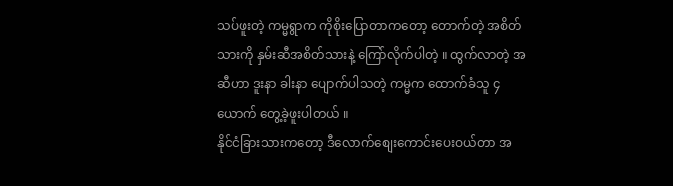သပ်ဖူးတဲ့ ကမ္မရွာက ကိုစိုးပြောတာကတော့ တောက်တဲ့ အစိတ်သားကို နှမ်းဆီအစိတ်သားနဲ့ ကြော်လိုက်ပါတဲ့ ။ ထွက်လာတဲ့ အဆီဟာ ဒူးနာ ခါးနာ ပျောက်ပါသတဲ့ ကမ္မက ထောက်ခံသူ ၄ ယောက် တွေ့ခဲ့ဖူးပါတယ် ။
နိုင်ငံခြားသားကတော့ ဒီလောက်စျေးကောင်းပေးဝယ်တာ အ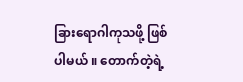ခြားရောဂါကုသဖို့ ဖြစ်ပါမယ် ။ တောက်တဲ့ရဲ့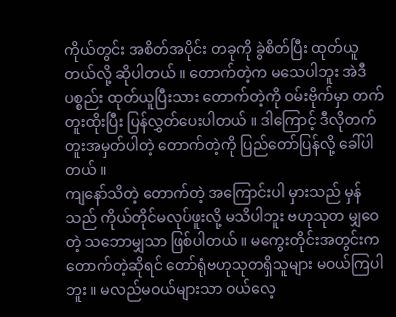ကိုယ်တွင်း အစိတ်အပိုင်း တခုကို ခွဲစိတ်ပြီး ထုတ်ယူတယ်လို့ ဆိုပါတယ် ။ တောက်တဲ့က မသေပါဘူး အဲဒီ ပစ္စည်း ထုတ်ယူပြီးသား တောက်တဲ့ကို ဝမ်းဗိုက်မှာ တက်တူးထိုးပြီး ပြန်လွှတ်ပေးပါတယ် ။ ဒါကြောင့် ဒီလိုတက်တူးအမှတ်ပါတဲ့ တောက်တဲ့ကို ပြည်တော်ပြန်လို့ ခေါ်ပါတယ် ။
ကျနော်သိတဲ့ တောက်တဲ့ အကြောင်းပါ မှားသည် မှန်သည် ကိုယ်တိုင်မလုပ်ဖူးလို့ မသိပါဘူး ဗဟုသုတ မျှဝေတဲ့ သဘောမျှသာ ဖြစ်ပါတယ် ။ မကွေးတိုင်းအတွင်းက တောက်တဲ့ဆိုရင် တော်ရုံဗဟုသုတရှိသူများ မဝယ်ကြပါဘူး ။ မလည်မဝယ်များသာ ဝယ်လေ့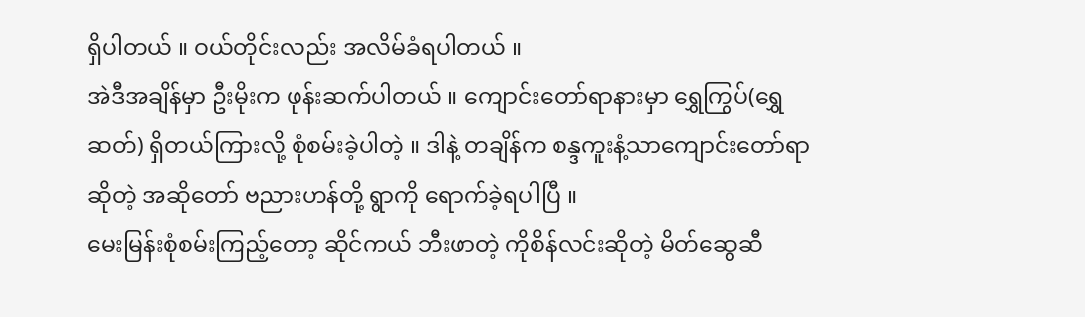ရှိပါတယ် ။ ဝယ်တိုင်းလည်း အလိမ်ခံရပါတယ် ။
အဲဒီအချိန်မှာ ဦးမိုးက ဖုန်းဆက်ပါတယ် ။ ကျောင်းတော်ရာနားမှာ ရွှေကြွပ်(ရွှေဆတ်) ရှိတယ်ကြားလို့ စုံစမ်းခဲ့ပါတဲ့ ။ ဒါနဲ့ တချိန်က စန္ဒကူးနံ့သာကျောင်းတော်ရာ ဆိုတဲ့ အဆိုတော် ဗညားဟန်တို့ ရွာကို ရောက်ခဲ့ရပါပြီ ။
မေးမြန်းစုံစမ်းကြည့်တော့ ဆိုင်ကယ် ဘီးဖာတဲ့ ကိုစိန်လင်းဆိုတဲ့ မိတ်ဆွေဆီ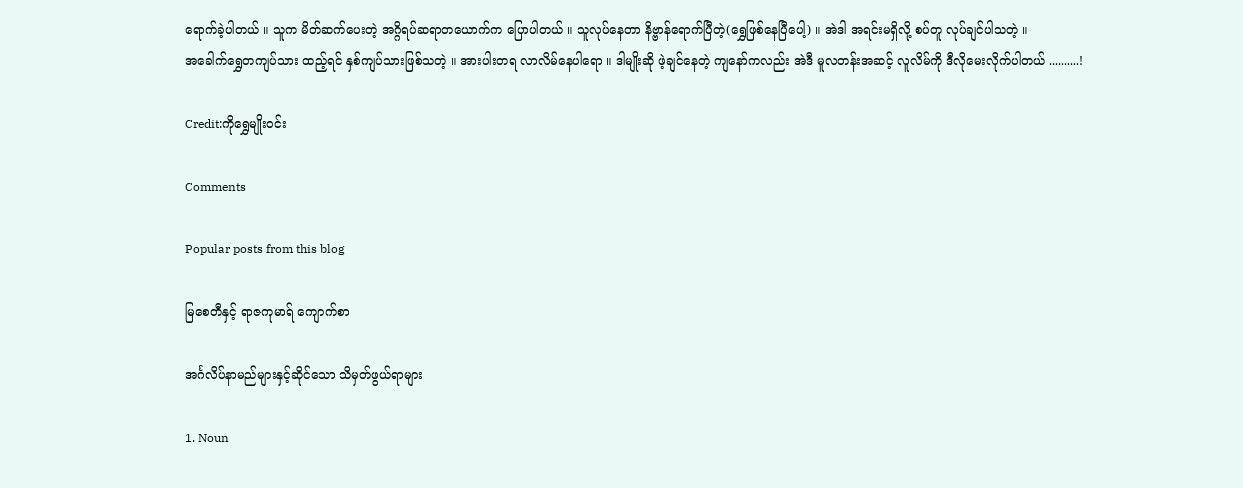ရောက်ခဲ့ပါတယ် ။ သူက မိတ်ဆက်ပေးတဲ့ အဂ္ဂိရပ်ဆရာတယောက်က ပြောပါတယ် ။ သူလုပ်နေတာ နိဗ္ဗာန်ရောက်ပြီတဲ့(ရွှေဖြစ်နေပြီပေါ့) ။ အဲဒါ အရင်းမရှိလို့ စပ်တူ လုပ်ချင်ပါသတဲ့ ။
အခေါက်ရွှေတကျပ်သား ထည့်ရင် နှစ်ကျပ်သားဖြစ်သတဲ့ ။ အားပါးတရ လာလိမ်နေပါရော ။ ဒါမျိုးဆို ဖဲ့ချင်နေတဲ့ ကျနော်ကလည်း အဲဒီ မူလတန်းအဆင့် လူလိမ်ကို ဒီလိုမေးလိုက်ပါတယ် ..........!

Credit:ကိုရွှေမျိုးဝင်း

Comments

Popular posts from this blog

မြစေတီနှင့် ရာဇကုမာရ် ကျောက်စာ

အင်္ဂလိပ်နာမည်များနှင့်ဆိုင်သော သိမှတ်ဖွယ်ရာများ

1. Noun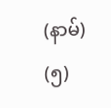(နာမ်) (၅)